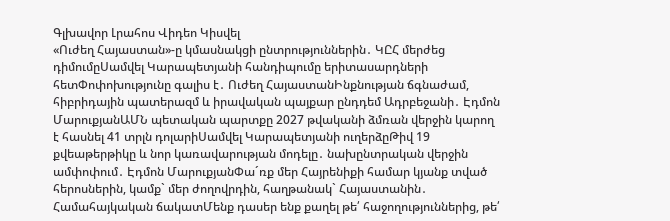Գլխավոր Լրահոս Վիդեո Կիսվել
«Ուժեղ Հայաստան»-ը կմասնակցի ընտրություններին․ ԿԸՀ մերժեց դիմումըՍամվել Կարապետյանի հանդիպումը երիտասարդների հետՓոփոխությունը գալիս է․ Ուժեղ ՀայաստանԻնքնության ճգնաժամ, հիբրիդային պատերազմ և իրավական պայքար ընդդեմ Ադրբեջանի․ Էդմոն ՄարուքյանԱՄՆ պետական պարտքը 2027 թվականի ձմռան վերջին կարող է հասնել 41 տրլն դոլարիՍամվել Կարապետյանի ուղերձըԹիվ 19 քվեաթերթիկը և նոր կառավարության մոդելը․ նախընտրական վերջին ամփոփում․ Էդմոն ՄարուքյանՓա´ռք մեր Հայրենիքի համար կյանք տված հերոսներին, կամք` մեր ժողովրդին, հաղթանակ` Հայաստանին․ Համահայկական ճակատՄենք դասեր ենք քաղել թե՛ հաջողություններից, թե՛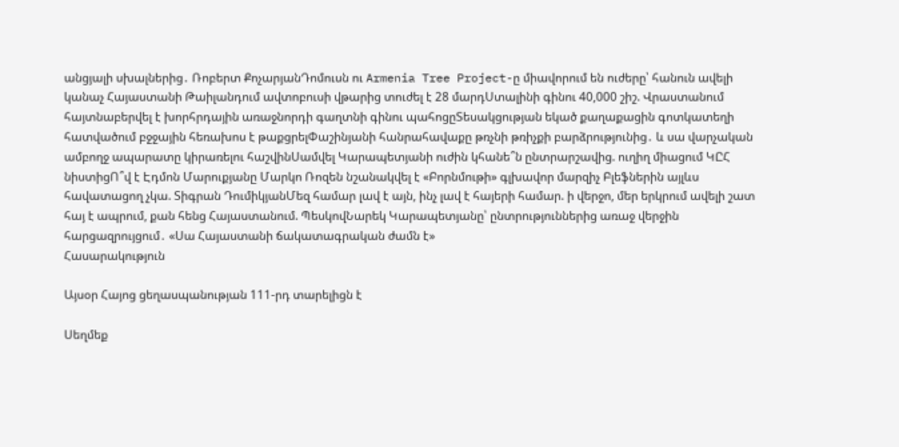անցյալի սխալներից․ Ռոբերտ ՔոչարյանԴոմուսն ու Armenia Tree Project-ը միավորում են ուժերը՝ հանուն ավելի կանաչ Հայաստանի Թաիլանդում ավտոբուսի վթարից տուժել է 28 մարդՍտալինի գինու 40,000 շիշ. Վրաստանում հայտնաբերվել է խորհրդային առաջնորդի գաղտնի գինու պահոցըՏեսակցության եկած քաղաքացին գոտկատեղի հատվածում բջջային հեռախոս է թաքցրելՓաշինյանի հանրահավաքը թռչնի թռիչքի բարձրությունից․ և սա վարչական ամբողջ ապարատը կիրառելու հաշվինՍամվել Կարապետյանի ուժին կհանե՞ն ընտրարշավից. ուղիղ միացում ԿԸՀ նիստիցՈ՞վ է Էդմոն Մարուքյանը Մարկո Ռոզեն նշանակվել է «Բորնմութի» գլխավոր մարզիչ Բլեֆներին այլևս հավատացող չկա. Տիգրան ԴումիկյանՄեզ համար լավ է այն, ինչ լավ է հայերի համար. ի վերջո, մեր երկրում ավելի շատ հայ է ապրում, քան հենց Հայաստանում. ՊեսկովՆարեկ Կարապետյանը՝ ընտրություններից առաջ վերջին հարցազրույցում․ «Սա Հայաստանի ճակատագրական ժամն է»
Հասարակություն

Այսօր Հայոց ցեղասպանության 111-րդ տարելիցն է

Սեղմեք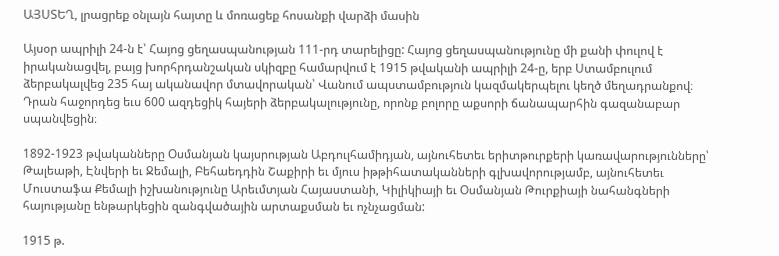ԱՅՍՏԵՂ, լրացրեք օնլայն հայտը և մոռացեք հոսանքի վարձի մասին

Այսօր ապրիլի 24-ն է՝ Հայոց ցեղասպանության 111-րդ տարելիցը: Հայոց ցեղասպանությունը մի քանի փուլով է իրականացվել, բայց խորհրդանշական սկիզբը համարվում է 1915 թվականի ապրիլի 24-ը, երբ Ստամբուլում ձերբակալվեց 235 հայ ականավոր մտավորական՝ Վանում ապստամբություն կազմակերպելու կեղծ մեղադրանքով։ Դրան հաջորդեց եւս 600 ազդեցիկ հայերի ձերբակալությունը, որոնք բոլորը աքսորի ճանապարհին գազանաբար սպանվեցին։

1892-1923 թվականները Օսմանյան կայսրության Աբդուլհամիդյան, այնուհետեւ երիտթուրքերի կառավարությունները՝ Թալեաթի, Էնվերի եւ Ջեմալի, Բեհաեդդին Շաքիրի եւ մյուս իթթիհատականների գլխավորությամբ, այնուհետեւ Մուստաֆա Քեմալի իշխանությունը Արեւմտյան Հայաստանի, Կիլիկիայի եւ Օսմանյան Թուրքիայի նահանգների հայությանը ենթարկեցին զանգվածային արտաքսման եւ ոչնչացման:

1915 թ.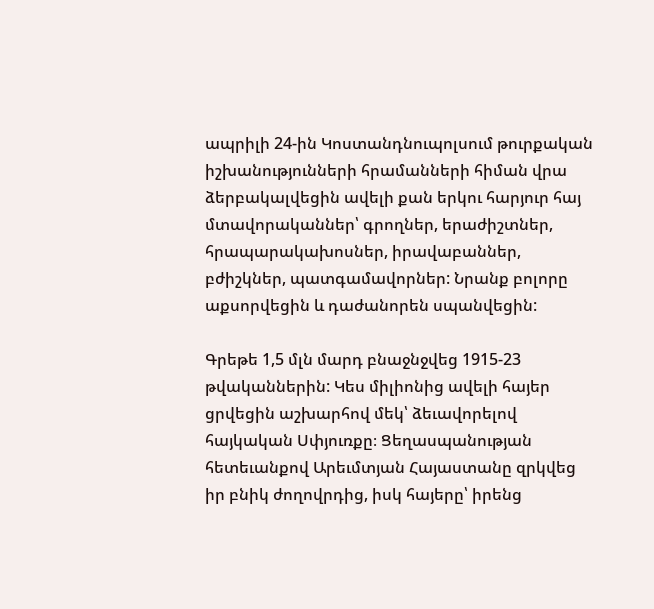ապրիլի 24-ին Կոստանդնուպոլսում թուրքական իշխանությունների հրամանների հիման վրա ձերբակալվեցին ավելի քան երկու հարյուր հայ մտավորականներ՝ գրողներ, երաժիշտներ, հրապարակախոսներ, իրավաբաններ, բժիշկներ, պատգամավորներ: Նրանք բոլորը աքսորվեցին և դաժանորեն սպանվեցին:

Գրեթե 1,5 մլն մարդ բնաջնջվեց 1915-23 թվականներին: Կես միլիոնից ավելի հայեր ցրվեցին աշխարհով մեկ՝ ձեւավորելով հայկական Սփյուռքը։ Ցեղասպանության հետեւանքով Արեւմտյան Հայաստանը զրկվեց իր բնիկ ժողովրդից, իսկ հայերը՝ իրենց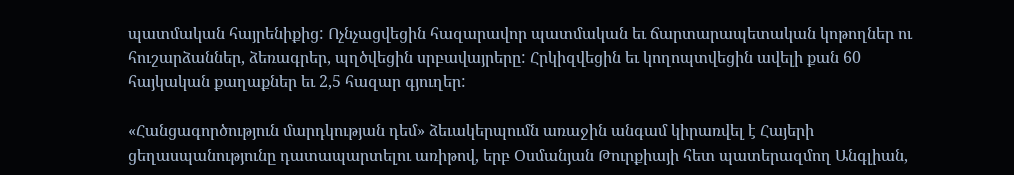պատմական հայրենիքից: Ոչնչացվեցին հազարավոր պատմական եւ ճարտարապետական կոթողներ ու հուշարձաններ, ձեռագրեր, պղծվեցին սրբավայրերը: Հրկիզվեցին եւ կողոպտվեցին ավելի քան 60 հայկական քաղաքներ եւ 2,5 հազար գյուղեր:

«Հանցագործություն մարդկության դեմ» ձեւակերպումն առաջին անգամ կիրառվել է Հայերի ցեղասպանությունը դատապարտելու առիթով, երբ Օսմանյան Թուրքիայի հետ պատերազմող Անգլիան,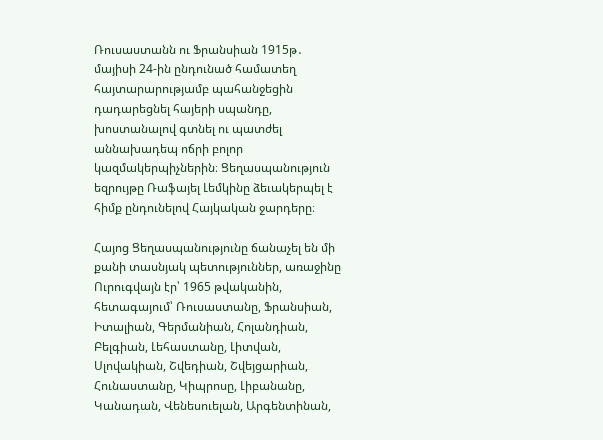Ռուսաստանն ու Ֆրանսիան 1915թ․ մայիսի 24-ին ընդունած համատեղ հայտարարությամբ պահանջեցին դադարեցնել հայերի սպանդը, խոստանալով գտնել ու պատժել աննախադեպ ոճրի բոլոր կազմակերպիչներին։ Ցեղասպանություն եզրույթը Ռաֆայել Լեմկինը ձեւակերպել է հիմք ընդունելով Հայկական ջարդերը։

Հայոց Ցեղասպանությունը ճանաչել են մի քանի տասնյակ պետություններ, առաջինը Ուրուգվայն էր՝ 1965 թվականին, հետագայում՝ Ռուսաստանը, Ֆրանսիան, Իտալիան, Գերմանիան, Հոլանդիան, Բելգիան, Լեհաստանը, Լիտվան, Սլովակիան, Շվեդիան, Շվեյցարիան, Հունաստանը, Կիպրոսը, Լիբանանը, Կանադան, Վենեսուելան, Արգենտինան,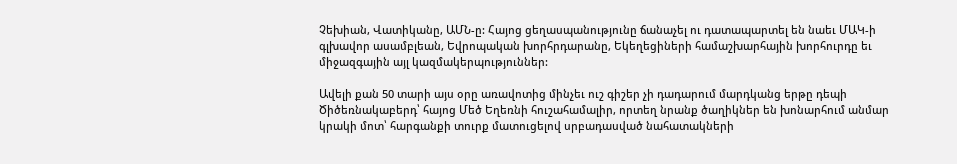Չեխիան, Վատիկանը, ԱՄՆ-ը: Հայոց ցեղասպանությունը ճանաչել ու դատապարտել են նաեւ ՄԱԿ-ի գլխավոր ասամբլեան, Եվրոպական խորհրդարանը, Եկեղեցիների համաշխարհային խորհուրդը եւ միջազգային այլ կազմակերպություններ:

Ավելի քան 50 տարի այս օրը առավոտից մինչեւ ուշ գիշեր չի դադարում մարդկանց երթը դեպի Ծիծեռնակաբերդ՝ հայոց Մեծ Եղեռնի հուշահամալիր, որտեղ նրանք ծաղիկներ են խոնարհում անմար կրակի մոտ՝ հարգանքի տուրք մատուցելով սրբադասված նահատակների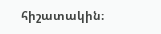հիշատակին։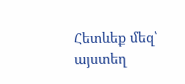Հետևեք մեզ՝ այստեղ